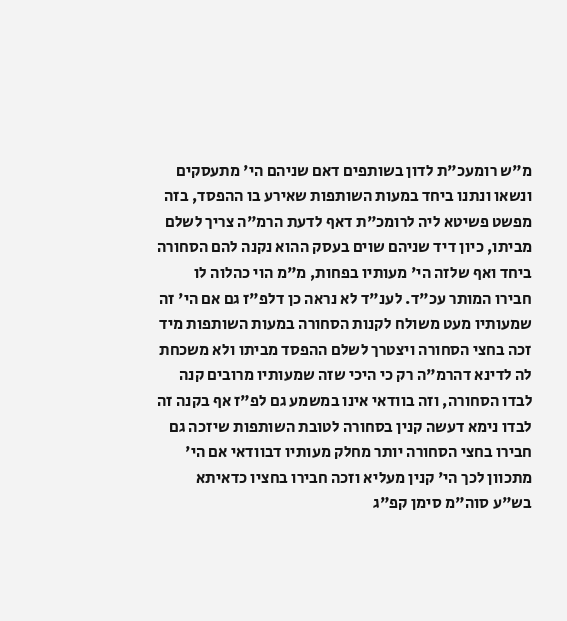מ"ש רומעכ"ת לדון בשותפים דאם שניהם הי' מתעסקים ונשאו ונתנו ביחד במעות השותפות שאירע בו ההפסד, בזה מפשט פשיטא ליה לרומכ"ת דאף לדעת הרמ"ה צריך לשלם מביתו, כיון דיד שניהם שוים בעסק ההוא נקנה להם הסחורה ביחד ואף שלזה הי' מעותיו בפחות, מ"מ הוי כהלוה לו חבירו המותר עכ"ד. לענ"ד לא נראה כן דלפ"ז גם אם הי' זה שמעותיו מעט משולח לקנות הסחורה במעות השותפות מיד זכה בחצי הסחורה ויצטרך לשלם ההפסד מביתו ולא משכחת לה לדינא דהרמ"ה רק כי היכי שזה שמעותיו מרובים קנה לבדו הסחורה, וזה בוודאי אינו במשמע גם לפ"ז אף בקנה זה לבדו נימא דעשה קנין בסחורה לטובת השותפות שיזכה גם חבירו בחצי הסחורה יותר מחלק מעותיו דבוודאי אם הי' מתכוון לכך הי' קנין מעליא וזכה חבירו בחציו כדאיתא בש"ע סוה"מ סימן קפ"ג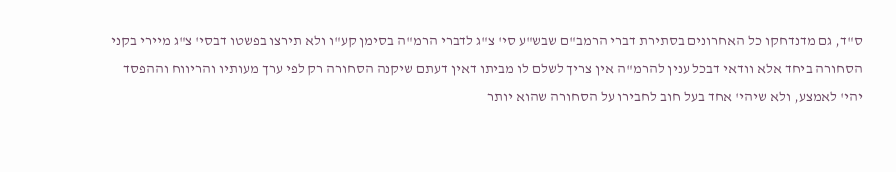ס"ד, גם מדנדחקו כל האחרונים בסתירת דברי הרמב"ם שבש"ע סי' צ"ג לדברי הרמ"ה בסימן קע"ו ולא תירצו בפשטו דבסי' צ"ג מיירי בקני הסחורה ביחד אלא וודאי דבכל ענין להרמ"ה אין צריך לשלם לו מביתו דאין דעתם שיקנה הסחורה רק לפי ערך מעותיו והריווח וההפסד יהי' לאמצע, ולא שיהי' אחד בעל חוב לחבירו על הסחורה שהוא יותר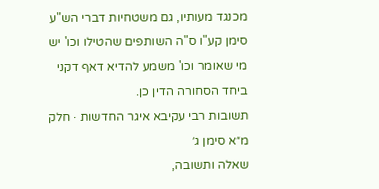מכנגד מעותיו, גם משטחיות דברי הש"ע סימן קע"ו ס"ה השותפים שהטילו וכו' יש מי שאומר וכו' משמע להדיא דאף דקני ביחד הסחורה הדין כן.
תשובות רבי עקיבא איגר החדשות · חלק מ״א סימן ג׳
שאלה ותשובה,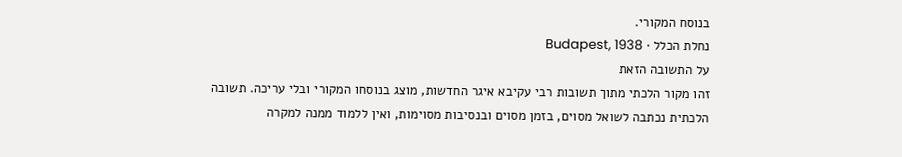בנוסח המקורי.
נחלת הכלל · Budapest, 1938
על התשובה הזאת
זהו מקור הלכתי מתוך תשובות רבי עקיבא איגר החדשות, מוצג בנוסחו המקורי ובלי עריכה. תשובה הלכתית נכתבה לשואל מסוים, בזמן מסוים ובנסיבות מסוימות, ואין ללמוד ממנה למקרה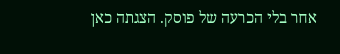אחר בלי הכרעה של פוסק. הצגתה כאן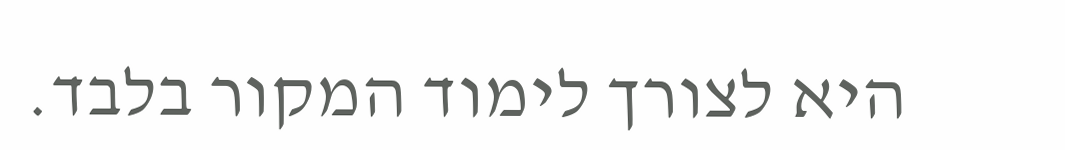היא לצורך לימוד המקור בלבד.